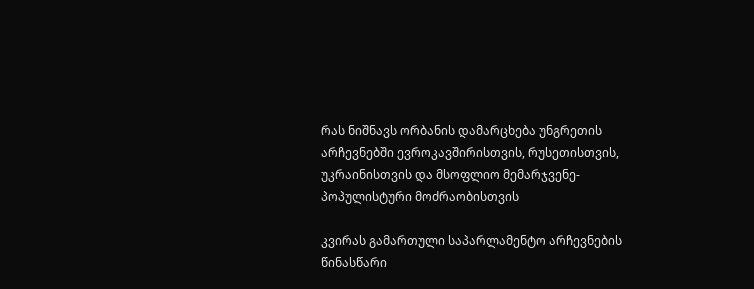რას ნიშნავს ორბანის დამარცხება უნგრეთის არჩევნებში ევროკავშირისთვის, რუსეთისთვის, უკრაინისთვის და მსოფლიო მემარჯვენე-პოპულისტური მოძრაობისთვის

კვირას გამართული საპარლამენტო არჩევნების წინასწარი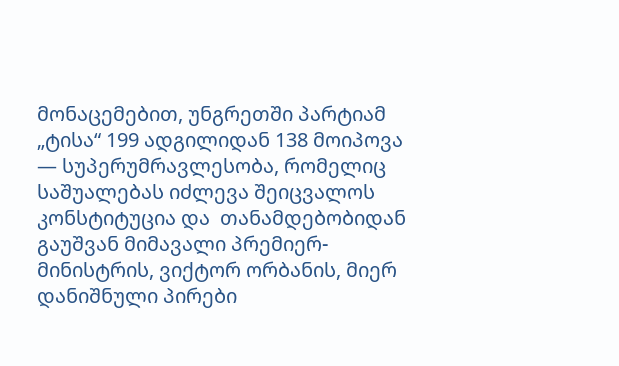მონაცემებით, უნგრეთში პარტიამ „ტისა“ 199 ადგილიდან 138 მოიპოვა — სუპერუმრავლესობა, რომელიც საშუალებას იძლევა შეიცვალოს კონსტიტუცია და  თანამდებობიდან გაუშვან მიმავალი პრემიერ-მინისტრის, ვიქტორ ორბანის, მიერ დანიშნული პირები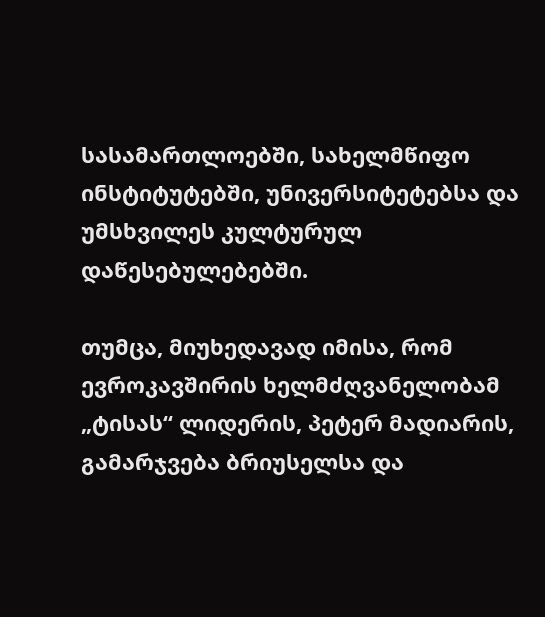სასამართლოებში, სახელმწიფო ინსტიტუტებში, უნივერსიტეტებსა და უმსხვილეს კულტურულ დაწესებულებებში.

თუმცა, მიუხედავად იმისა, რომ ევროკავშირის ხელმძღვანელობამ „ტისას“ ლიდერის, პეტერ მადიარის, გამარჯვება ბრიუსელსა და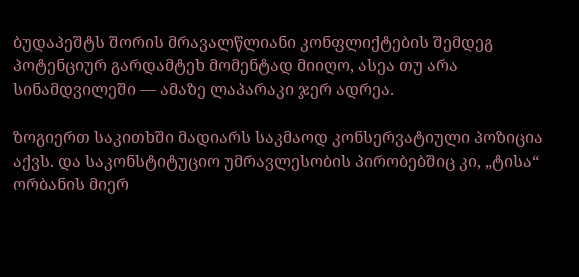ბუდაპეშტს შორის მრავალწლიანი კონფლიქტების შემდეგ პოტენციურ გარდამტეხ მომენტად მიიღო, ასეა თუ არა სინამდვილეში — ამაზე ლაპარაკი ჯერ ადრეა.

ზოგიერთ საკითხში მადიარს საკმაოდ კონსერვატიული პოზიცია აქვს. და საკონსტიტუციო უმრავლესობის პირობებშიც კი, „ტისა“ ორბანის მიერ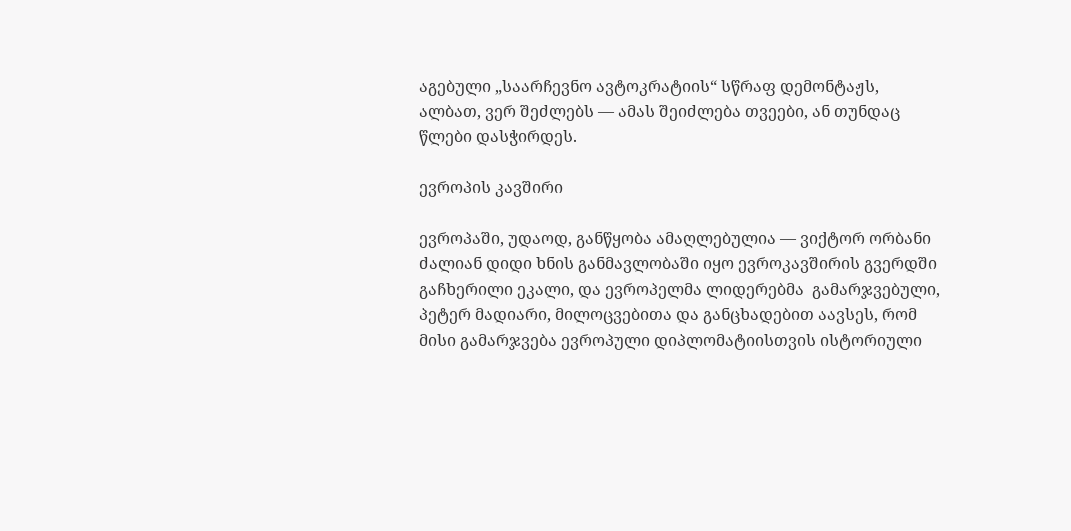აგებული „საარჩევნო ავტოკრატიის“ სწრაფ დემონტაჟს, ალბათ, ვერ შეძლებს — ამას შეიძლება თვეები, ან თუნდაც წლები დასჭირდეს.

ევროპის კავშირი

ევროპაში, უდაოდ, განწყობა ამაღლებულია — ვიქტორ ორბანი ძალიან დიდი ხნის განმავლობაში იყო ევროკავშირის გვერდში გაჩხერილი ეკალი, და ევროპელმა ლიდერებმა  გამარჯვებული, პეტერ მადიარი, მილოცვებითა და განცხადებით აავსეს, რომ მისი გამარჯვება ევროპული დიპლომატიისთვის ისტორიული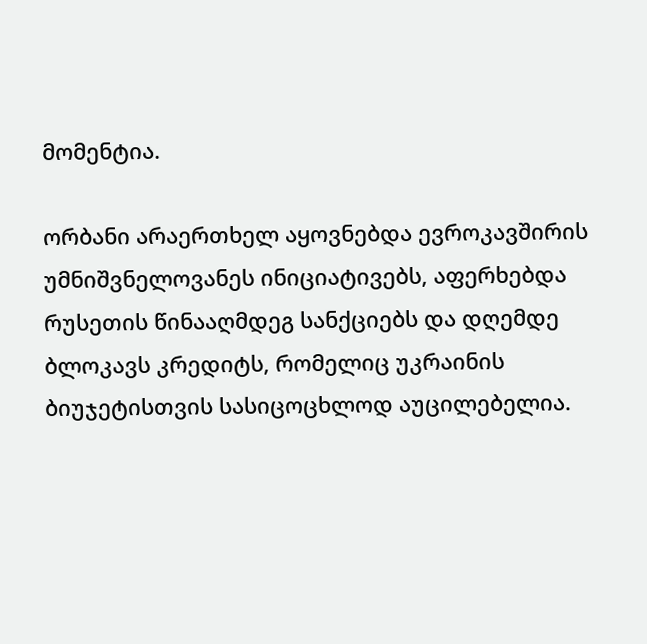მომენტია.

ორბანი არაერთხელ აყოვნებდა ევროკავშირის უმნიშვნელოვანეს ინიციატივებს, აფერხებდა რუსეთის წინააღმდეგ სანქციებს და დღემდე ბლოკავს კრედიტს, რომელიც უკრაინის ბიუჯეტისთვის სასიცოცხლოდ აუცილებელია.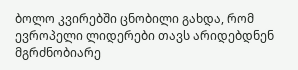ბოლო კვირებში ცნობილი გახდა, რომ ევროპელი ლიდერები თავს არიდებდნენ მგრძნობიარე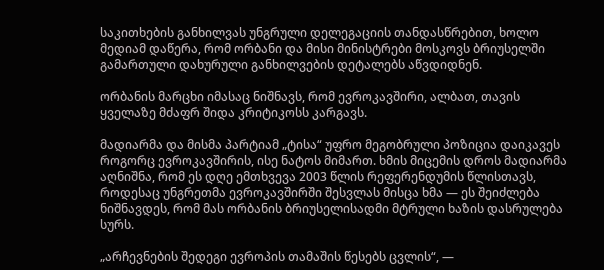საკითხების განხილვას უნგრული დელეგაციის თანდასწრებით, ხოლო მედიამ დაწერა, რომ ორბანი და მისი მინისტრები მოსკოვს ბრიუსელში გამართული დახურული განხილვების დეტალებს აწვდიდნენ.

ორბანის მარცხი იმასაც ნიშნავს, რომ ევროკავშირი, ალბათ, თავის ყველაზე მძაფრ შიდა კრიტიკოსს კარგავს.

მადიარმა და მისმა პარტიამ „ტისა“ უფრო მეგობრული პოზიცია დაიკავეს როგორც ევროკავშირის, ისე ნატოს მიმართ. ხმის მიცემის დროს მადიარმა აღნიშნა, რომ ეს დღე ემთხვევა 2003 წლის რეფერენდუმის წლისთავს, როდესაც უნგრეთმა ევროკავშირში შესვლას მისცა ხმა — ეს შეიძლება ნიშნავდეს, რომ მას ორბანის ბრიუსელისადმი მტრული ხაზის დასრულება სურს.

„არჩევნების შედეგი ევროპის თამაშის წესებს ცვლის“, —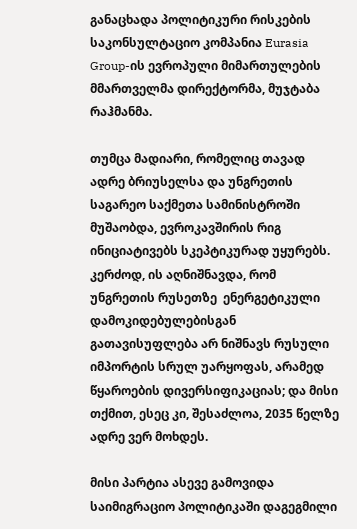განაცხადა პოლიტიკური რისკების საკონსულტაციო კომპანია Eurasia Group-ის ევროპული მიმართულების მმართველმა დირექტორმა, მუჯტაბა რაჰმანმა.

თუმცა მადიარი, რომელიც თავად ადრე ბრიუსელსა და უნგრეთის საგარეო საქმეთა სამინისტროში მუშაობდა, ევროკავშირის რიგ ინიციატივებს სკეპტიკურად უყურებს. კერძოდ, ის აღნიშნავდა, რომ უნგრეთის რუსეთზე  ენერგეტიკული დამოკიდებულებისგან გათავისუფლება არ ნიშნავს რუსული იმპორტის სრულ უარყოფას, არამედ წყაროების დივერსიფიკაციას; და მისი თქმით, ესეც კი, შესაძლოა, 2035 წელზე ადრე ვერ მოხდეს.

მისი პარტია ასევე გამოვიდა საიმიგრაციო პოლიტიკაში დაგეგმილი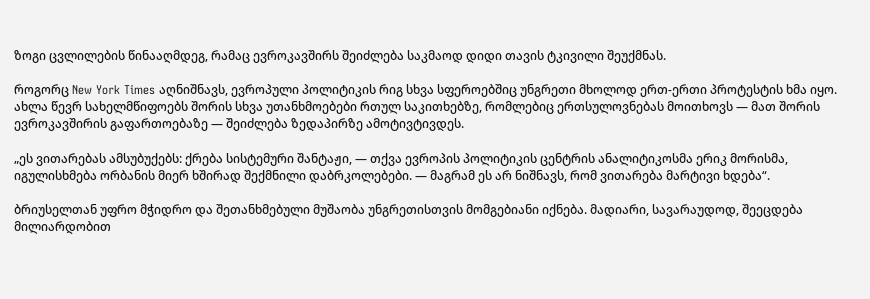ზოგი ცვლილების წინააღმდეგ, რამაც ევროკავშირს შეიძლება საკმაოდ დიდი თავის ტკივილი შეუქმნას.

როგორც New York Times აღნიშნავს, ევროპული პოლიტიკის რიგ სხვა სფეროებშიც უნგრეთი მხოლოდ ერთ-ერთი პროტესტის ხმა იყო. ახლა წევრ სახელმწიფოებს შორის სხვა უთანხმოებები რთულ საკითხებზე, რომლებიც ერთსულოვნებას მოითხოვს — მათ შორის ევროკავშირის გაფართოებაზე — შეიძლება ზედაპირზე ამოტივტივდეს.

„ეს ვითარებას ამსუბუქებს: ქრება სისტემური შანტაჟი, — თქვა ევროპის პოლიტიკის ცენტრის ანალიტიკოსმა ერიკ მორისმა, იგულისხმება ორბანის მიერ ხშირად შექმნილი დაბრკოლებები. — მაგრამ ეს არ ნიშნავს, რომ ვითარება მარტივი ხდება“.

ბრიუსელთან უფრო მჭიდრო და შეთანხმებული მუშაობა უნგრეთისთვის მომგებიანი იქნება. მადიარი, სავარაუდოდ, შეეცდება მილიარდობით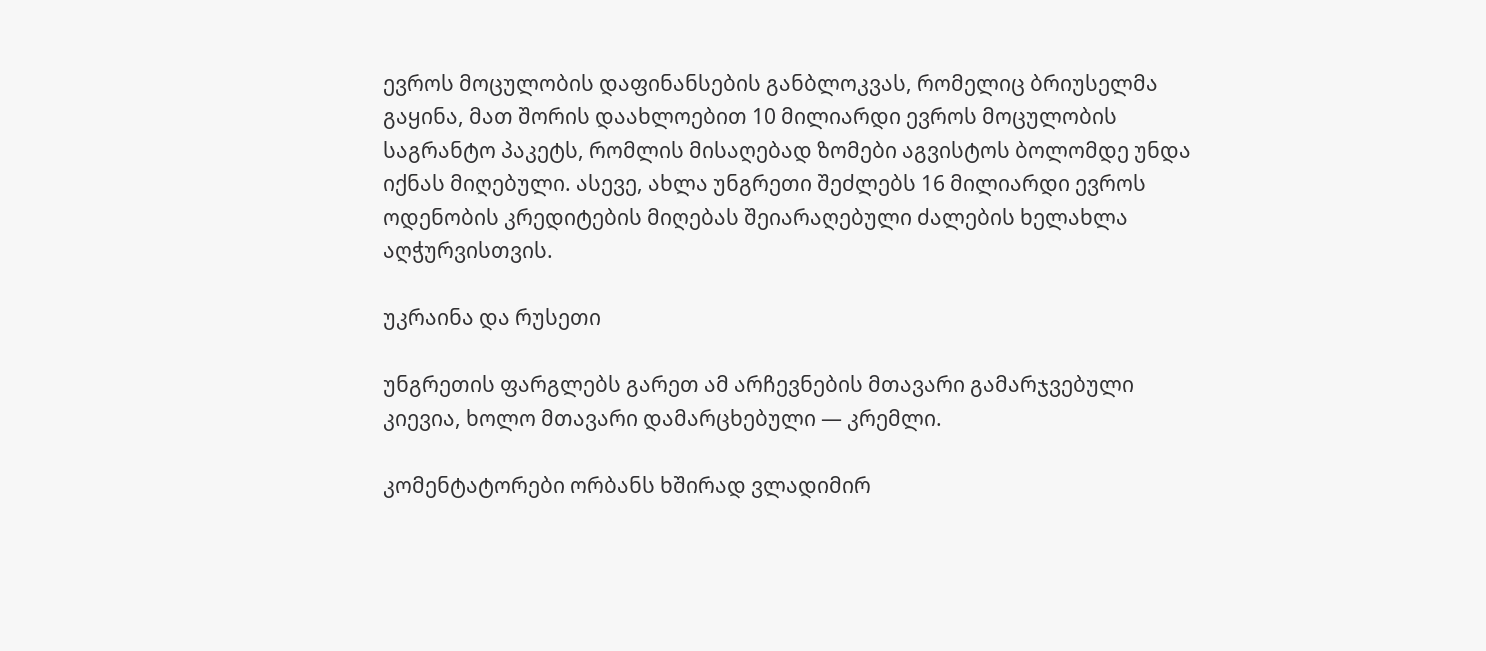ევროს მოცულობის დაფინანსების განბლოკვას, რომელიც ბრიუსელმა გაყინა, მათ შორის დაახლოებით 10 მილიარდი ევროს მოცულობის საგრანტო პაკეტს, რომლის მისაღებად ზომები აგვისტოს ბოლომდე უნდა იქნას მიღებული. ასევე, ახლა უნგრეთი შეძლებს 16 მილიარდი ევროს ოდენობის კრედიტების მიღებას შეიარაღებული ძალების ხელახლა აღჭურვისთვის.

უკრაინა და რუსეთი

უნგრეთის ფარგლებს გარეთ ამ არჩევნების მთავარი გამარჯვებული კიევია, ხოლო მთავარი დამარცხებული — კრემლი.

კომენტატორები ორბანს ხშირად ვლადიმირ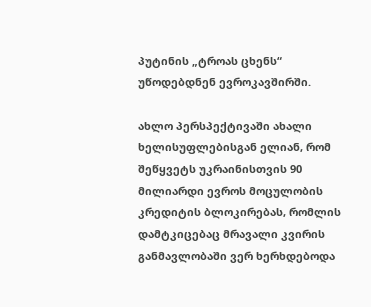პუტინის „ტროას ცხენს“ უწოდებდნენ ევროკავშირში.

ახლო პერსპექტივაში ახალი ხელისუფლებისგან ელიან, რომ შეწყვეტს უკრაინისთვის 90 მილიარდი ევროს მოცულობის კრედიტის ბლოკირებას, რომლის დამტკიცებაც მრავალი კვირის განმავლობაში ვერ ხერხდებოდა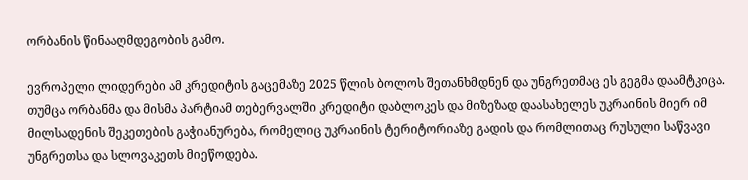ორბანის წინააღმდეგობის გამო.

ევროპელი ლიდერები ამ კრედიტის გაცემაზე 2025 წლის ბოლოს შეთანხმდნენ და უნგრეთმაც ეს გეგმა დაამტკიცა. თუმცა ორბანმა და მისმა პარტიამ თებერვალში კრედიტი დაბლოკეს და მიზეზად დაასახელეს უკრაინის მიერ იმ მილსადენის შეკეთების გაჭიანურება, რომელიც უკრაინის ტერიტორიაზე გადის და რომლითაც რუსული საწვავი უნგრეთსა და სლოვაკეთს მიეწოდება.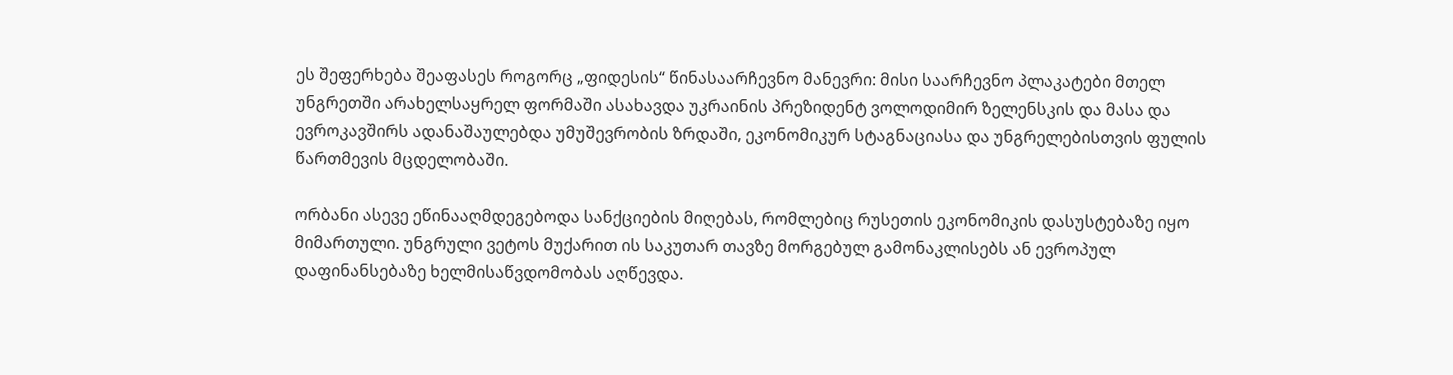ეს შეფერხება შეაფასეს როგორც „ფიდესის“ წინასაარჩევნო მანევრი: მისი საარჩევნო პლაკატები მთელ უნგრეთში არახელსაყრელ ფორმაში ასახავდა უკრაინის პრეზიდენტ ვოლოდიმირ ზელენსკის და მასა და ევროკავშირს ადანაშაულებდა უმუშევრობის ზრდაში, ეკონომიკურ სტაგნაციასა და უნგრელებისთვის ფულის წართმევის მცდელობაში.

ორბანი ასევე ეწინააღმდეგებოდა სანქციების მიღებას, რომლებიც რუსეთის ეკონომიკის დასუსტებაზე იყო მიმართული. უნგრული ვეტოს მუქარით ის საკუთარ თავზე მორგებულ გამონაკლისებს ან ევროპულ დაფინანსებაზე ხელმისაწვდომობას აღწევდა.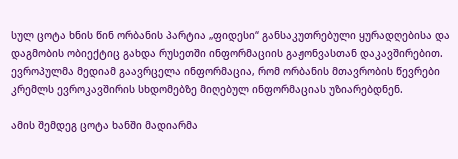სულ ცოტა ხნის წინ ორბანის პარტია „ფიდესი“ განსაკუთრებული ყურადღებისა და დაგმობის ობიექტიც გახდა რუსეთში ინფორმაციის გაჟონვასთან დაკავშირებით. ევროპულმა მედიამ გაავრცელა ინფორმაცია, რომ ორბანის მთავრობის წევრები კრემლს ევროკავშირის სხდომებზე მიღებულ ინფორმაციას უზიარებდნენ.

ამის შემდეგ ცოტა ხანში მადიარმა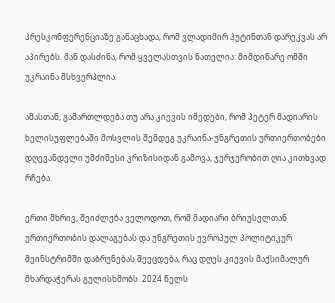პრესკონფერენციაზე განაცხადა, რომ ვლადიმირ პუტინთან დარეკვას არ აპირებს. მან დასძინა, რომ ყველასთვის ნათელია: მიმდინარე ომში უკრაინა მსხვერპლია.

ამასთან, გამართლდება თუ არა კიევის იმედები, რომ პეტერ მადიარის ხელისუფლებაში მოსვლის შემდეგ უკრაინა-უნგრეთის ურთიერთობები დღევანდელი უმძიმესი კრიზისიდან გამოვა, ჯერჯერობით ღია კითხვად რჩება.

ერთი მხრივ, შეიძლება ველოდოთ, რომ მადიარი ბრიუსელთან ურთიერთობის დალაგებას და უნგრეთის ევროპულ პოლიტიკურ მეინსტრიმში დაბრუნებას შეეცდება, რაც დღეს კიევის მაქსიმალურ მხარდაჭერას გულისხმობს. 2024 წელს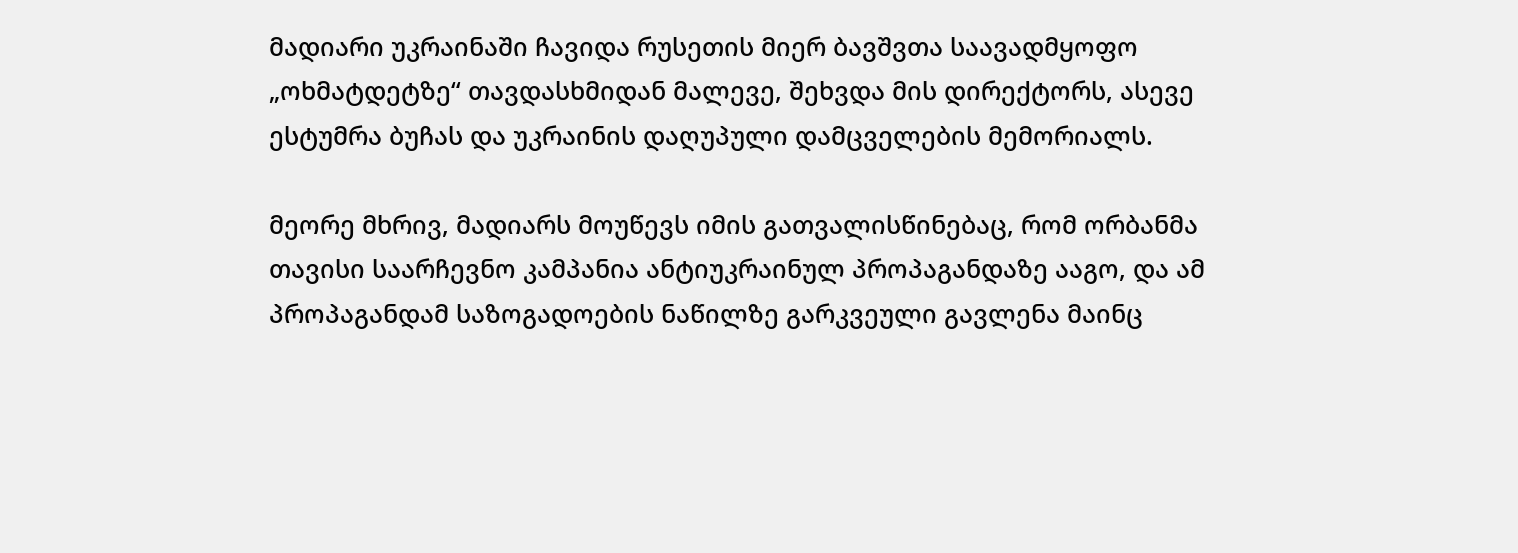მადიარი უკრაინაში ჩავიდა რუსეთის მიერ ბავშვთა საავადმყოფო „ოხმატდეტზე“ თავდასხმიდან მალევე, შეხვდა მის დირექტორს, ასევე ესტუმრა ბუჩას და უკრაინის დაღუპული დამცველების მემორიალს.

მეორე მხრივ, მადიარს მოუწევს იმის გათვალისწინებაც, რომ ორბანმა თავისი საარჩევნო კამპანია ანტიუკრაინულ პროპაგანდაზე ააგო, და ამ პროპაგანდამ საზოგადოების ნაწილზე გარკვეული გავლენა მაინც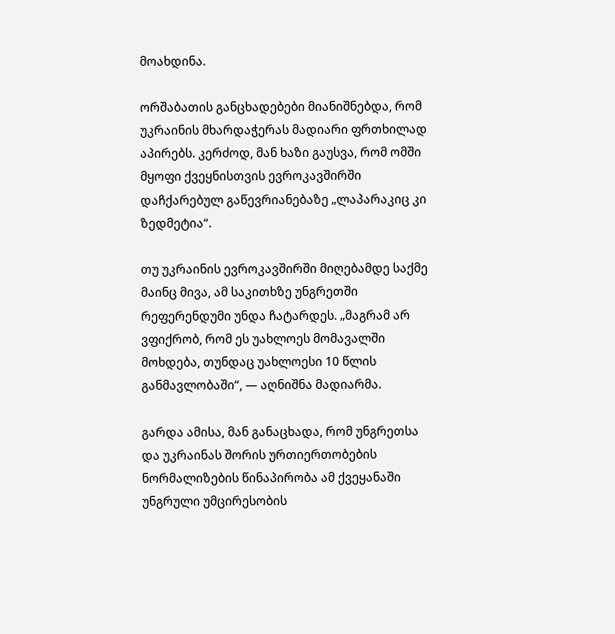მოახდინა.

ორშაბათის განცხადებები მიანიშნებდა, რომ უკრაინის მხარდაჭერას მადიარი ფრთხილად აპირებს. კერძოდ, მან ხაზი გაუსვა, რომ ომში მყოფი ქვეყნისთვის ევროკავშირში დაჩქარებულ გაწევრიანებაზე „ლაპარაკიც კი ზედმეტია“.

თუ უკრაინის ევროკავშირში მიღებამდე საქმე მაინც მივა, ამ საკითხზე უნგრეთში რეფერენდუმი უნდა ჩატარდეს. „მაგრამ არ ვფიქრობ, რომ ეს უახლოეს მომავალში მოხდება, თუნდაც უახლოესი 10 წლის განმავლობაში“, — აღნიშნა მადიარმა.

გარდა ამისა, მან განაცხადა, რომ უნგრეთსა და უკრაინას შორის ურთიერთობების ნორმალიზების წინაპირობა ამ ქვეყანაში უნგრული უმცირესობის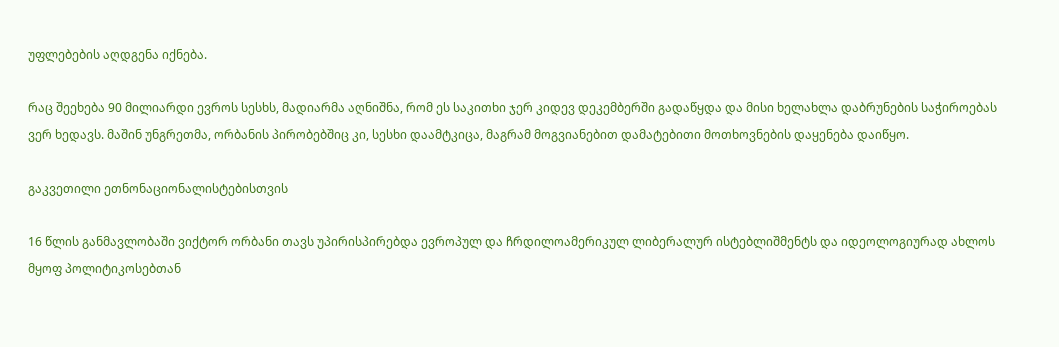უფლებების აღდგენა იქნება.

რაც შეეხება 90 მილიარდი ევროს სესხს, მადიარმა აღნიშნა, რომ ეს საკითხი ჯერ კიდევ დეკემბერში გადაწყდა და მისი ხელახლა დაბრუნების საჭიროებას ვერ ხედავს. მაშინ უნგრეთმა, ორბანის პირობებშიც კი, სესხი დაამტკიცა, მაგრამ მოგვიანებით დამატებითი მოთხოვნების დაყენება დაიწყო.

გაკვეთილი ეთნონაციონალისტებისთვის

16 წლის განმავლობაში ვიქტორ ორბანი თავს უპირისპირებდა ევროპულ და ჩრდილოამერიკულ ლიბერალურ ისტებლიშმენტს და იდეოლოგიურად ახლოს მყოფ პოლიტიკოსებთან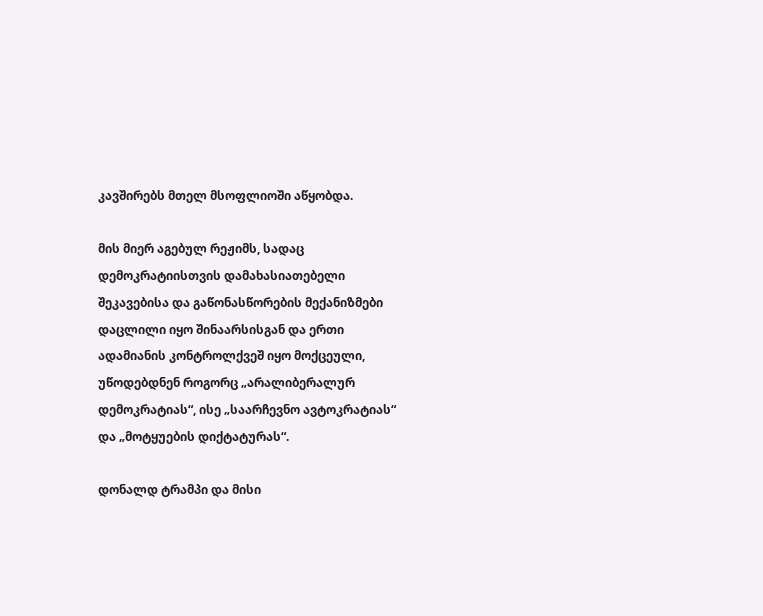კავშირებს მთელ მსოფლიოში აწყობდა.

მის მიერ აგებულ რეჟიმს, სადაც დემოკრატიისთვის დამახასიათებელი შეკავებისა და გაწონასწორების მექანიზმები დაცლილი იყო შინაარსისგან და ერთი ადამიანის კონტროლქვეშ იყო მოქცეული, უწოდებდნენ როგორც „არალიბერალურ დემოკრატიას“, ისე „საარჩევნო ავტოკრატიას“ და „მოტყუების დიქტატურას“.

დონალდ ტრამპი და მისი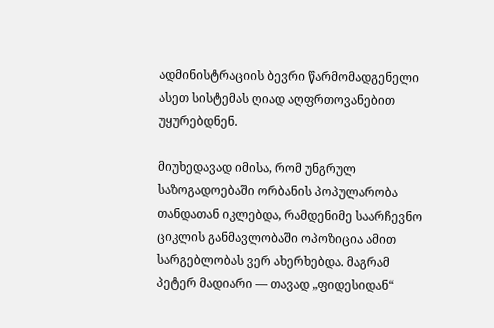ადმინისტრაციის ბევრი წარმომადგენელი ასეთ სისტემას ღიად აღფრთოვანებით უყურებდნენ.

მიუხედავად იმისა, რომ უნგრულ საზოგადოებაში ორბანის პოპულარობა თანდათან იკლებდა, რამდენიმე საარჩევნო ციკლის განმავლობაში ოპოზიცია ამით სარგებლობას ვერ ახერხებდა. მაგრამ პეტერ მადიარი — თავად „ფიდესიდან“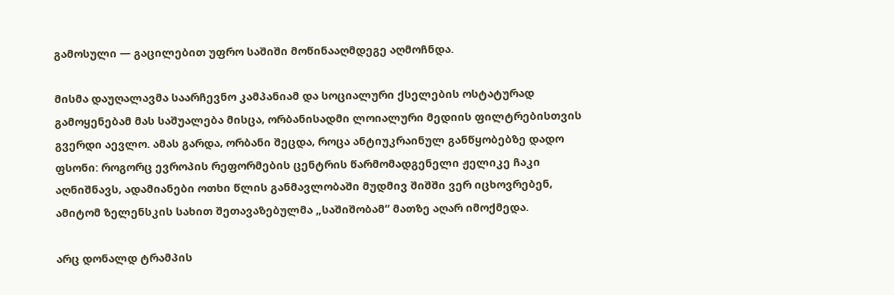გამოსული — გაცილებით უფრო საშიში მოწინააღმდეგე აღმოჩნდა.

მისმა დაუღალავმა საარჩევნო კამპანიამ და სოციალური ქსელების ოსტატურად გამოყენებამ მას საშუალება მისცა, ორბანისადმი ლოიალური მედიის ფილტრებისთვის გვერდი აევლო. ამას გარდა, ორბანი შეცდა, როცა ანტიუკრაინულ განწყობებზე დადო ფსონი: როგორც ევროპის რეფორმების ცენტრის წარმომადგენელი ჟელიკე ჩაკი აღნიშნავს, ადამიანები ოთხი წლის განმავლობაში მუდმივ შიშში ვერ იცხოვრებენ, ამიტომ ზელენსკის სახით შეთავაზებულმა „საშიშობამ“ მათზე აღარ იმოქმედა.

არც დონალდ ტრამპის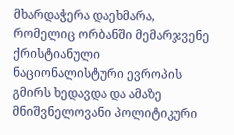მხარდაჭერა დაეხმარა, რომელიც ორბანში მემარჯვენე ქრისტიანული ნაციონალისტური ევროპის გმირს ხედავდა და ამაზე მნიშვნელოვანი პოლიტიკური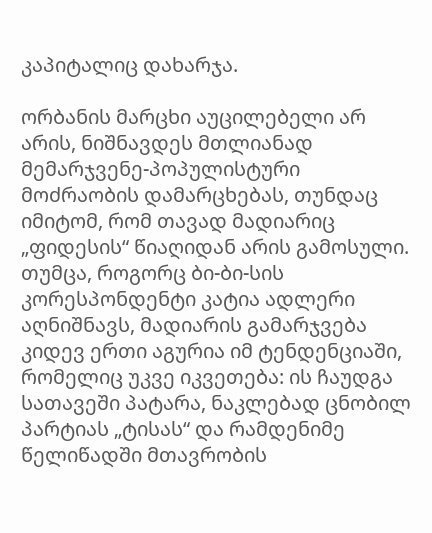კაპიტალიც დახარჯა.

ორბანის მარცხი აუცილებელი არ არის, ნიშნავდეს მთლიანად მემარჯვენე-პოპულისტური მოძრაობის დამარცხებას, თუნდაც იმიტომ, რომ თავად მადიარიც „ფიდესის“ წიაღიდან არის გამოსული. თუმცა, როგორც ბი-ბი-სის კორესპონდენტი კატია ადლერი აღნიშნავს, მადიარის გამარჯვება კიდევ ერთი აგურია იმ ტენდენციაში, რომელიც უკვე იკვეთება: ის ჩაუდგა სათავეში პატარა, ნაკლებად ცნობილ პარტიას „ტისას“ და რამდენიმე წელიწადში მთავრობის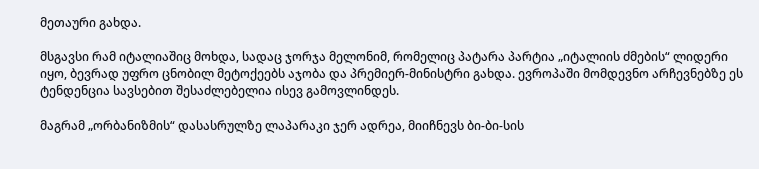მეთაური გახდა.

მსგავსი რამ იტალიაშიც მოხდა, სადაც ჯორჯა მელონიმ, რომელიც პატარა პარტია „იტალიის ძმების“ ლიდერი იყო, ბევრად უფრო ცნობილ მეტოქეებს აჯობა და პრემიერ-მინისტრი გახდა. ევროპაში მომდევნო არჩევნებზე ეს ტენდენცია სავსებით შესაძლებელია ისევ გამოვლინდეს.

მაგრამ „ორბანიზმის“ დასასრულზე ლაპარაკი ჯერ ადრეა, მიიჩნევს ბი-ბი-სის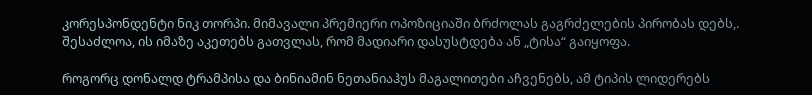კორესპონდენტი ნიკ თორპი. მიმავალი პრემიერი ოპოზიციაში ბრძოლას გაგრძელების პირობას დებს,. შესაძლოა, ის იმაზე აკეთებს გათვლას, რომ მადიარი დასუსტდება ან „ტისა“ გაიყოფა.

როგორც დონალდ ტრამპისა და ბინიამინ ნეთანიაჰუს მაგალითები აჩვენებს, ამ ტიპის ლიდერებს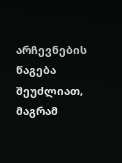არჩევნების წაგება შეუძლიათ, მაგრამ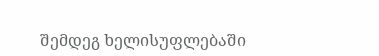შემდეგ ხელისუფლებაში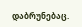დაბრუნებაც.